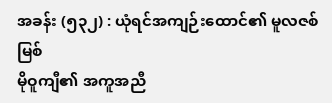အခန်း (၅၃၂) : ယုံရင်အကျဉ်းထောင်၏ မူလဇစ်မြစ်
မိုဝူကျီ၏ အကူအညီ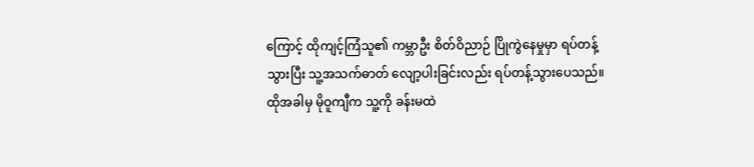ကြောင့် ထိုကျင့်ကြံသူ၏ ကမ္ဘာဦး စိတ်ဝိညာဉ် ပြိုကွဲနေမှုမှာ ရပ်တန့်သွားပြီး သူ့အသက်ဓာတ် လျော့ပါးခြင်းလည်း ရပ်တန့်သွားပေသည်။ ထိုအခါမှ မိုဝူကျီက သူ့ကို ခန်းမထဲ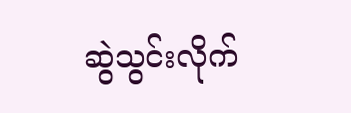ဆွဲသွင်းလိုက်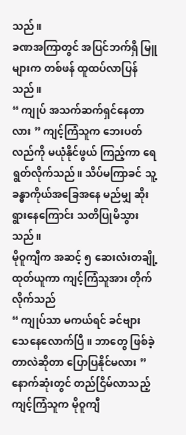သည်။
ခဏအကြာတွင် အပြင်ဘက်ရှိ မြူများက တစ်ဖန် ထူထပ်လာပြန်သည်။
“ ကျုပ် အသက်ဆက်ရှင်နေတာလား ” ကျင့်ကြံသူက ဘေးပတ်လည်ကို မယုံနိုင်ဖွယ် ကြည့်ကာ ရေရွတ်လိုက်သည်။ သိပ်မကြာခင် သူ့ခန္ဓာကိုယ်အခြေအနေ မည်မျှ ဆိုးရွားနေကြောင်း သတိပြုမိသွားသည်။
မိုဝူကျီက အဆင့် ၅ ဆေးလံးတချို့ ထုတ်ယူကာ ကျင့်ကြံသူအား တိုက်လိုက်သည်
“ ကျုပ်သာ မကယ်ရင် ခင်ဗျား သေနေလောက်ပြီ။ ဘာတွေ ဖြစ်ခဲ့တာလဲဆိုတာ ပြောပြနိုင်မလား ”
နောက်ဆုံးတွင် တည်ငြိမ်လာသည့် ကျင့်ကြံသူက မိုဝူကျီ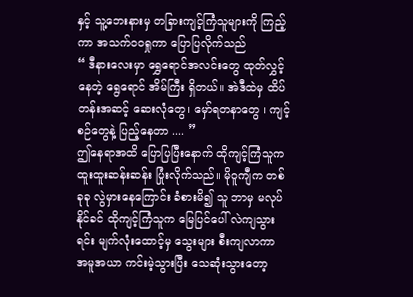နှင့် သူ့ဘေးနားမှ တခြားကျင့်ကြံသူများကို ကြည့်ကာ အသက်ဝဝရှုကာ ပြောပြလိုက်သည်
“ ဒီနားလေးမှာ ရွှေရောင်အလင်းတွေ ထုတ်လွှင့်နေတဲ့ ရွေရောင် အိမ်ကြီး ရှိတယ်။ အဲဒီထဲမှ ထိပ်တန်းအဆင့် ဆေးလုံတွေ၊ မှော်ရတနာတွေ ၊ ကျင့်စဉ်တွေနဲ့ ပြည့်နေတာ .... ”
ဤနေရာအထိ ပြောပြပြီးနောက် ထိုကျင့်ကြံသူက ထူးထူးဆန်းဆန်း ပြုံးလိုက်သည်။ မိုဝူကျီက တစ်ခုခု လွဲမှားနေကြောင်း ခံစားမိ၍ သူ ဘာမှ မလုပ်နိုင်ခင် ထိုကျင့်ကြံသူက မြေပြင်ပေါ် လဲကျသွားရင်း မျက်လုံးထောင့်မှ သွေးများ စီးကျလာကာ အမူအယာ ကင်းမဲ့သွားပြီး သေဆုံးသွားတော့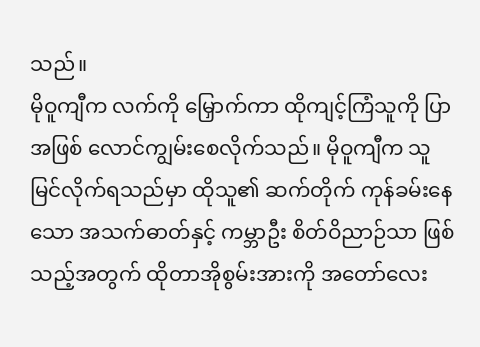သည်။
မိုဝူကျီက လက်ကို မြှောက်ကာ ထိုကျင့်ကြံသူကို ပြာအဖြစ် လောင်ကျွမ်းစေလိုက်သည်။ မိုဝူကျီက သူ မြင်လိုက်ရသည်မှာ ထိုသူ၏ ဆက်တိုက် ကုန်ခမ်းနေသော အသက်ဓာတ်နှင့် ကမ္ဘာဦး စိတ်ဝိညာဉ်သာ ဖြစ်သည့်အတွက် ထိုတာအိုစွမ်းအားကို အတော်လေး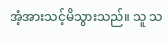အံ့အားသင့်မိသွားသည်။ သူ သ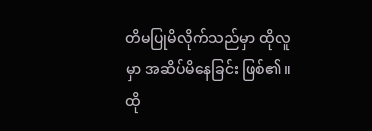တိမပြုမိလိုက်သည်မှာ ထိုလူမှာ အဆိပ်မိနေခြင်း ဖြစ်၏။ ထို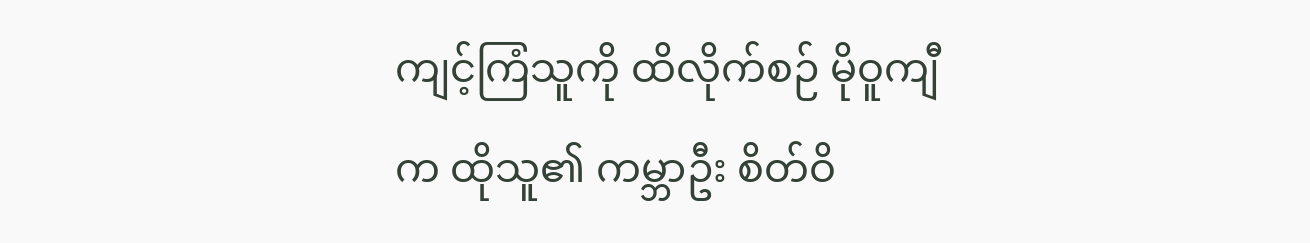ကျင့်ကြံသူကို ထိလိုက်စဉ် မိုဝူကျီက ထိုသူ၏ ကမ္ဘာဦး စိတ်ဝိ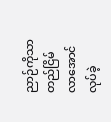ညာဉ်ကိုသာ တည်ငြိမ်လာအောင် လုပ်ခဲ့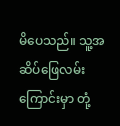မိပေသည်။ သူ့အဆိပ်ဖြေလမ်းကြောင်းမှာ တုံ့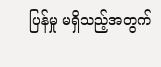ပြန်မှု မရှိသည့်အတွက်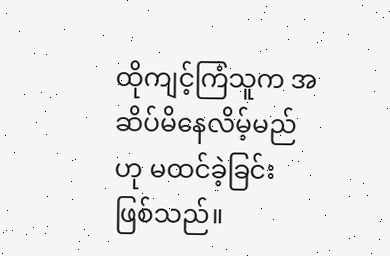ထိုကျင့်ကြံသူက အဆိပ်မိနေလိမ့်မည်ဟု မထင်ခဲ့ခြင်း ဖြစ်သည်။